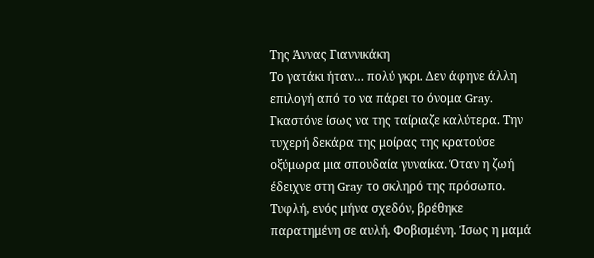Της Άννας Γιαννικάκη
Το γατάκι ήταν… πολύ γκρι. Δεν άφηνε άλλη επιλογή από το να πάρει το όνομα Gray. Γκαστόνε ίσως να της ταίριαζε καλύτερα. Την τυχερή δεκάρα της μοίρας της κρατούσε οξύμωρα μια σπουδαία γυναίκα. Όταν η ζωή έδειχνε στη Gray το σκληρό της πρόσωπο.
Τυφλή, ενός μήνα σχεδόν, βρέθηκε παρατημένη σε αυλή. Φοβισμένη. Ίσως η μαμά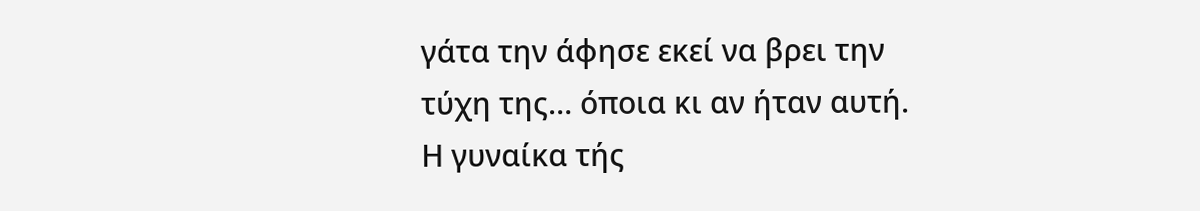γάτα την άφησε εκεί να βρει την τύχη της… όποια κι αν ήταν αυτή.
Η γυναίκα τής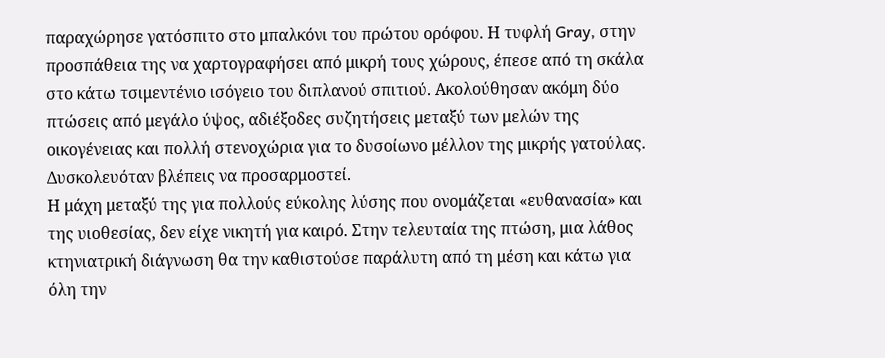παραχώρησε γατόσπιτο στο μπαλκόνι του πρώτου ορόφου. Η τυφλή Gray, στην προσπάθεια της να χαρτογραφήσει από μικρή τους χώρους, έπεσε από τη σκάλα στο κάτω τσιμεντένιο ισόγειο του διπλανού σπιτιού. Ακολούθησαν ακόμη δύο πτώσεις από μεγάλο ύψος, αδιέξοδες συζητήσεις μεταξύ των μελών της οικογένειας και πολλή στενοχώρια για το δυσοίωνο μέλλον της μικρής γατούλας. Δυσκολευόταν βλέπεις να προσαρμοστεί.
Η μάχη μεταξύ της για πολλούς εύκολης λύσης που ονομάζεται «ευθανασία» και της υιοθεσίας, δεν είχε νικητή για καιρό. Στην τελευταία της πτώση, μια λάθος κτηνιατρική διάγνωση θα την καθιστούσε παράλυτη από τη μέση και κάτω για όλη την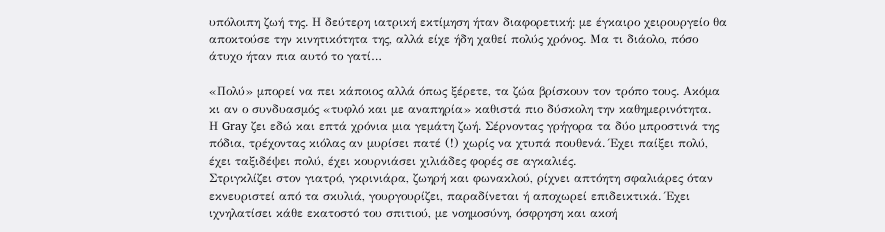υπόλοιπη ζωή της. Η δεύτερη ιατρική εκτίμηση ήταν διαφορετική: με έγκαιρο χειρουργείο θα αποκτούσε την κινητικότητα της, αλλά είχε ήδη χαθεί πολύς χρόνος. Μα τι διάολο, πόσο άτυχο ήταν πια αυτό το γατί…

«Πολύ» μπορεί να πει κάποιος αλλά όπως ξέρετε, τα ζώα βρίσκουν τον τρόπο τους. Ακόμα κι αν ο συνδυασμός «τυφλό και με αναπηρία» καθιστά πιο δύσκολη την καθημερινότητα.
Η Gray ζει εδώ και επτά χρόνια μια γεμάτη ζωή. Σέρνοντας γρήγορα τα δύο μπροστινά της πόδια, τρέχοντας κιόλας αν μυρίσει πατέ (!) χωρίς να χτυπά πουθενά. Έχει παίξει πολύ, έχει ταξιδέψει πολύ, έχει κουρνιάσει χιλιάδες φορές σε αγκαλιές.
Στριγκλίζει στον γιατρό, γκρινιάρα, ζωηρή και φωνακλού, ρίχνει απτόητη σφαλιάρες όταν εκνευριστεί από τα σκυλιά, γουργουρίζει, παραδίνεται ή αποχωρεί επιδεικτικά. Έχει ιχνηλατίσει κάθε εκατοστό του σπιτιού, με νοημοσύνη, όσφρηση και ακοή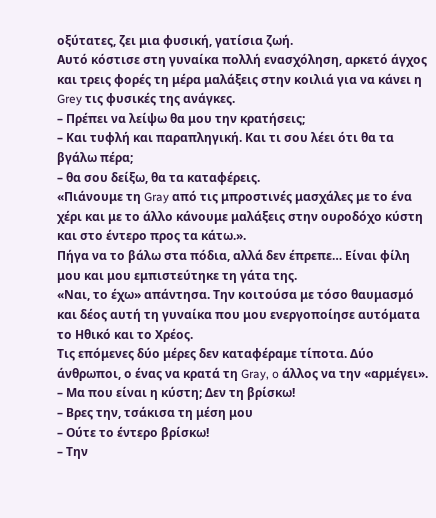οξύτατες, ζει μια φυσική, γατίσια ζωή.
Αυτό κόστισε στη γυναίκα πολλή ενασχόληση, αρκετό άγχος και τρεις φορές τη μέρα μαλάξεις στην κοιλιά για να κάνει η Grey τις φυσικές της ανάγκες.
– Πρέπει να λείψω θα μου την κρατήσεις;
– Και τυφλή και παραπληγική. Και τι σου λέει ότι θα τα βγάλω πέρα;
– θα σου δείξω, θα τα καταφέρεις.
«Πιάνουμε τη Gray από τις μπροστινές μασχάλες με το ένα χέρι και με το άλλο κάνουμε μαλάξεις στην ουροδόχο κύστη και στο έντερο προς τα κάτω.».
Πήγα να το βάλω στα πόδια, αλλά δεν έπρεπε… Είναι φίλη μου και μου εμπιστεύτηκε τη γάτα της.
«Ναι, το έχω» απάντησα. Την κοιτούσα με τόσο θαυμασμό και δέος αυτή τη γυναίκα που μου ενεργοποίησε αυτόματα το Ηθικό και το Χρέος.
Τις επόμενες δύο μέρες δεν καταφέραμε τίποτα. Δύο άνθρωποι, ο ένας να κρατά τη Gray, o άλλος να την «αρμέγει».
– Μα που είναι η κύστη; Δεν τη βρίσκω!
– Βρες την, τσάκισα τη μέση μου
– Ούτε το έντερο βρίσκω!
– Την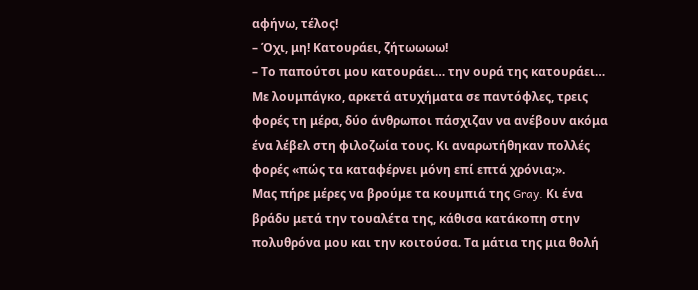αφήνω, τέλος!
– Όχι, μη! Κατουράει, ζήτωωωω!
– Το παπούτσι μου κατουράει… την ουρά της κατουράει…
Με λουμπάγκο, αρκετά ατυχήματα σε παντόφλες, τρεις φορές τη μέρα, δύο άνθρωποι πάσχιζαν να ανέβουν ακόμα ένα λέβελ στη φιλοζωία τους. Κι αναρωτήθηκαν πολλές φορές «πώς τα καταφέρνει μόνη επί επτά χρόνια;».
Μας πήρε μέρες να βρούμε τα κουμπιά της Gray. Κι ένα βράδυ μετά την τουαλέτα της, κάθισα κατάκοπη στην πολυθρόνα μου και την κοιτούσα. Τα μάτια της μια θολή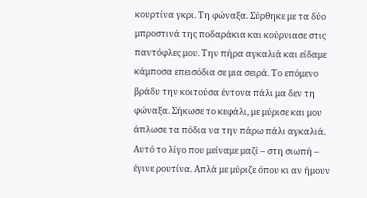κουρτίνα γκρι. Τη φώναξα. Σύρθηκε με τα δύο μπροστινά της ποδαράκια και κούρνιασε στις παντόφλες μου. Την πήρα αγκαλιά και είδαμε κάμποσα επεισόδια σε μια σειρά. Το επόμενο βράδυ την κοιτούσα έντονα πάλι μα δεν τη φώναξα. Σήκωσε το κεφάλι, με μύρισε και μου άπλωσε τα πόδια να την πάρω πάλι αγκαλιά. Αυτό το λίγο που μείναμε μαζί – στη σιωπή – έγινε ρουτίνα. Απλά με μύριζε όπου κι αν ήμουν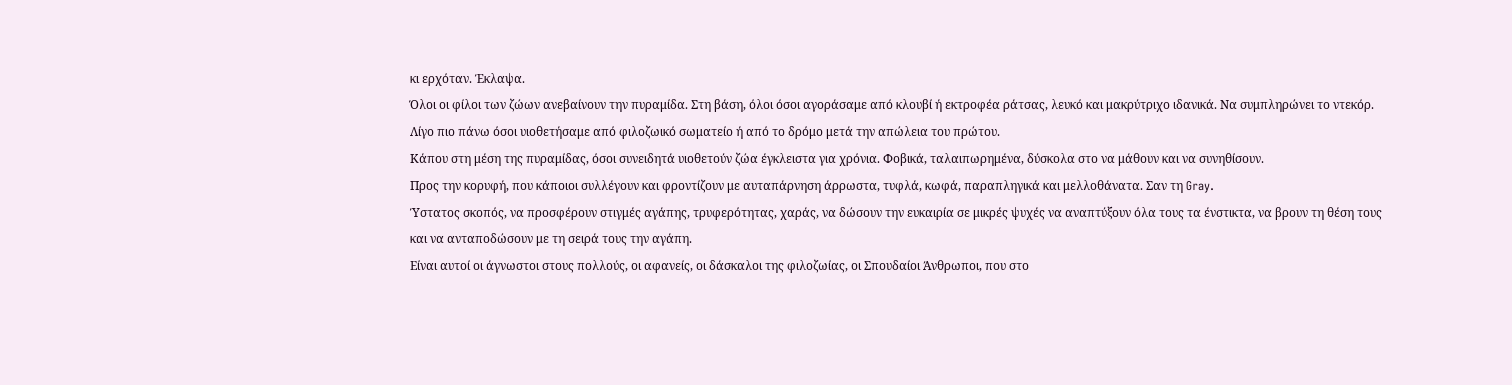κι ερχόταν. Έκλαψα.
Όλοι οι φίλοι των ζώων ανεβαίνουν την πυραμίδα. Στη βάση, όλοι όσοι αγοράσαμε από κλουβί ή εκτροφέα ράτσας, λευκό και μακρύτριχο ιδανικά. Να συμπληρώνει το ντεκόρ.
Λίγο πιο πάνω όσοι υιοθετήσαμε από φιλοζωικό σωματείο ή από το δρόμο μετά την απώλεια του πρώτου.
Κάπου στη μέση της πυραμίδας, όσοι συνειδητά υιοθετούν ζώα έγκλειστα για χρόνια. Φοβικά, ταλαιπωρημένα, δύσκολα στο να μάθουν και να συνηθίσουν.
Προς την κορυφή, που κάποιοι συλλέγουν και φροντίζουν με αυταπάρνηση άρρωστα, τυφλά, κωφά, παραπληγικά και μελλοθάνατα. Σαν τη Gray.
Ύστατος σκοπός, να προσφέρουν στιγμές αγάπης, τρυφερότητας, χαράς, να δώσουν την ευκαιρία σε μικρές ψυχές να αναπτύξουν όλα τους τα ένστικτα, να βρουν τη θέση τους και να ανταποδώσουν με τη σειρά τους την αγάπη.
Είναι αυτοί οι άγνωστοι στους πολλούς, οι αφανείς, οι δάσκαλοι της φιλοζωίας, οι Σπουδαίοι Άνθρωποι, που στο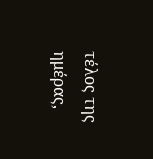τέλος της ημέρας,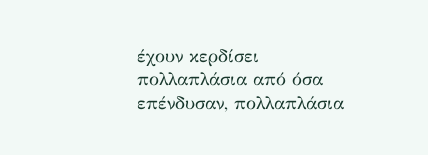έχουν κερδίσει πολλαπλάσια από όσα επένδυσαν, πολλαπλάσια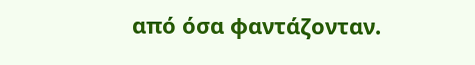από όσα φαντάζονταν.